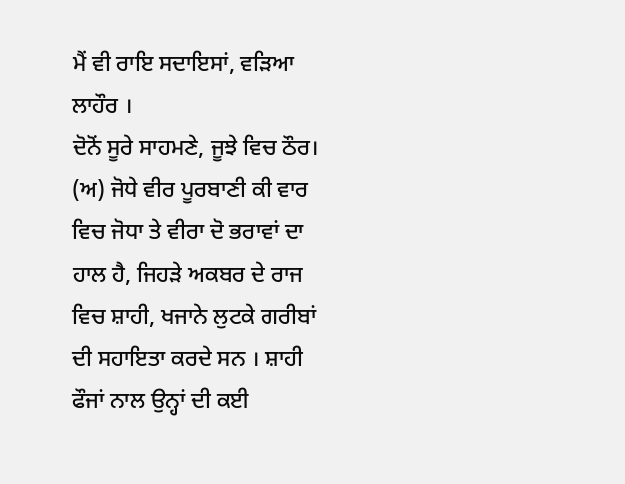ਮੈਂ ਵੀ ਰਾਇ ਸਦਾਇਸਾਂ, ਵੜਿਆ ਲਾਹੌਰ ।
ਦੋਨੋਂ ਸੂਰੇ ਸਾਹਮਣੇ, ਜੂਝੇ ਵਿਚ ਠੌਰ।
(ਅ) ਜੋਧੇ ਵੀਰ ਪੂਰਬਾਣੀ ਕੀ ਵਾਰ ਵਿਚ ਜੋਧਾ ਤੇ ਵੀਰਾ ਦੋ ਭਰਾਵਾਂ ਦਾ ਹਾਲ ਹੈ, ਜਿਹੜੇ ਅਕਬਰ ਦੇ ਰਾਜ ਵਿਚ ਸ਼ਾਹੀ, ਖਜਾਨੇ ਲੁਟਕੇ ਗਰੀਬਾਂ ਦੀ ਸਹਾਇਤਾ ਕਰਦੇ ਸਨ । ਸ਼ਾਹੀ ਫੌਜਾਂ ਨਾਲ ਉਨ੍ਹਾਂ ਦੀ ਕਈ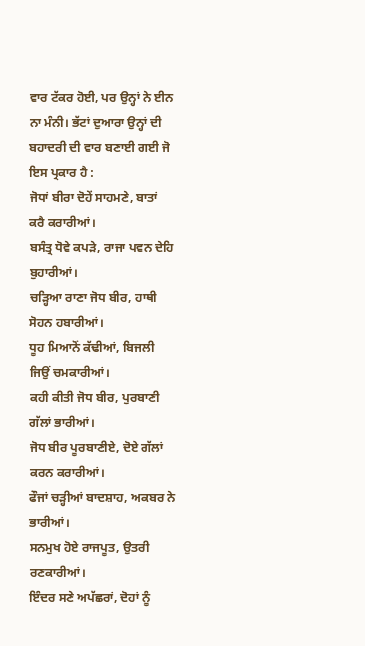ਵਾਰ ਟੱਕਰ ਹੋਈ, ਪਰ ਉਨ੍ਹਾਂ ਨੇ ਈਨ ਨਾ ਮੰਨੀ। ਭੱਟਾਂ ਦੁਆਰਾ ਉਨ੍ਹਾਂ ਦੀ ਬਹਾਦਰੀ ਦੀ ਵਾਰ ਬਣਾਈ ਗਈ ਜੋ ਇਸ ਪ੍ਰਕਾਰ ਹੈ :
ਜੋਧਾਂ ਬੀਰਾ ਦੋਹੇਂ ਸਾਹਮਣੇ, ਬਾਤਾਂ ਕਰੈ ਕਰਾਰੀਆਂ।
ਬਸੰਤ੍ਰ ਧੋਵੇ ਕਪੜੇ, ਰਾਜਾ ਪਵਨ ਦੇਹਿ ਬੁਹਾਰੀਆਂ।
ਚੜ੍ਹਿਆ ਰਾਣਾ ਜੋਧ ਬੀਰ, ਹਾਥੀ ਸੋਹਨ ਹਬਾਰੀਆਂ।
ਧੂਹ ਮਿਆਨੋਂ ਕੱਢੀਆਂ, ਬਿਜਲੀ ਜਿਉਂ ਚਮਕਾਰੀਆਂ।
ਕਹੀ ਕੀਤੀ ਜੋਧ ਬੀਰ, ਪੁਰਬਾਣੀ ਗੱਲਾਂ ਭਾਰੀਆਂ।
ਜੋਧ ਬੀਰ ਪੂਰਬਾਣੀਏ, ਦੋਏ ਗੱਲਾਂ ਕਰਨ ਕਰਾਰੀਆਂ।
ਫੌਜਾਂ ਚੜ੍ਹੀਆਂ ਬਾਦਸ਼ਾਹ, ਅਕਬਰ ਨੇ ਭਾਰੀਆਂ।
ਸਨਮੁਖ ਹੋਏ ਰਾਜਪੂਤ, ਉਤਰੀ ਰਣਕਾਰੀਆਂ।
ਇੰਦਰ ਸਣੇ ਅਪੱਛਰਾਂ, ਦੋਹਾਂ ਨੂੰ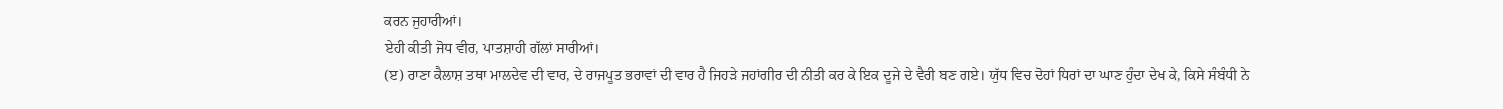ਕਰਨ ਜੁਹਾਰੀਆਂ।
ਏਹੀ ਕੀਤੀ ਜੋਧ ਵੀਰ, ਪਾਤਸ਼ਾਹੀ ਗੱਲਾਂ ਸਾਰੀਆਂ।
(ੲ) ਰਾਣਾ ਕੈਲਾਸ਼ ਤਥਾ ਮਾਲਦੇਵ ਦੀ ਵਾਰ, ਦੇ ਰਾਜਪੂਤ ਭਰਾਵਾਂ ਦੀ ਵਾਰ ਹੈ ਜਿਹੜੇ ਜਹਾਂਗੀਰ ਦੀ ਨੀਤੀ ਕਰ ਕੇ ਇਕ ਦੂਜੇ ਦੇ ਵੈਰੀ ਬਣ ਗਏ। ਯੁੱਧ ਵਿਚ ਦੋਹਾਂ ਧਿਰਾਂ ਦਾ ਘਾਣ ਹੁੰਦਾ ਦੇਖ ਕੇ, ਕਿਸੇ ਸੰਬੰਧੀ ਨੇ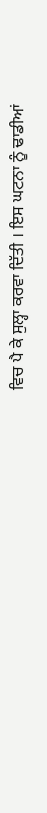ਵਿਚ ਪੈ ਕੇ ਸੁਲ੍ਹਾ ਕਰਵਾ ਦਿੱਤੀ । ਇਸ ਘਟਨਾ ਨੂੰ ਢਾਡੀਆਂ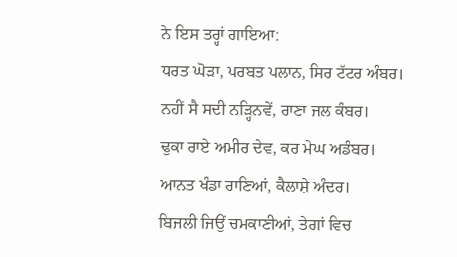ਨੇ ਇਸ ਤਰ੍ਹਾਂ ਗਾਇਆ:
ਧਰਤ ਘੋੜਾ, ਪਰਬਤ ਪਲਾਨ, ਸਿਰ ਟੱਟਰ ਅੰਬਰ।
ਨਹੀਂ ਸੈ ਸਦੀ ਨੜ੍ਹਿਨਵੇਂ, ਰਾਣਾ ਜਲ ਕੰਬਰ।
ਢੁਕਾ ਰਾਏ ਅਮੀਰ ਦੇਵ, ਕਰ ਮੇਘ ਅਡੰਬਰ।
ਆਨਤ ਖੰਡਾ ਰਾਣਿਆਂ, ਕੈਲਾਸ਼ੇ ਅੰਦਰ।
ਬਿਜਲੀ ਜਿਉਂ ਚਮਕਾਣੀਆਂ, ਤੇਗਾਂ ਵਿਚ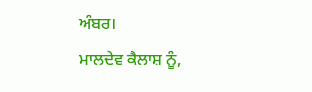ਅੰਬਰ।
ਮਾਲਦੇਵ ਕੈਲਾਸ਼ ਨੂੰ,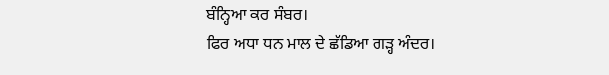ਬੰਨ੍ਹਿਆ ਕਰ ਸੰਬਰ।
ਫਿਰ ਅਧਾ ਧਨ ਮਾਲ ਦੇ ਛੱਡਿਆ ਗੜ੍ਹ ਅੰਦਰ।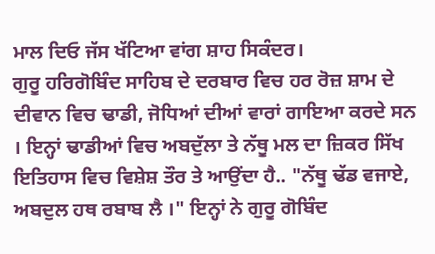ਮਾਲ ਦਿਓ ਜੱਸ ਖੱਟਿਆ ਵਾਂਗ ਸ਼ਾਹ ਸਿਕੰਦਰ।
ਗੁਰੂ ਹਰਿਗੋਬਿੰਦ ਸਾਹਿਬ ਦੇ ਦਰਬਾਰ ਵਿਚ ਹਰ ਰੋਜ਼ ਸ਼ਾਮ ਦੇ ਦੀਵਾਨ ਵਿਚ ਢਾਡੀ, ਜੋਧਿਆਂ ਦੀਆਂ ਵਾਰਾਂ ਗਾਇਆ ਕਰਦੇ ਸਨ । ਇਨ੍ਹਾਂ ਢਾਡੀਆਂ ਵਿਚ ਅਬਦੁੱਲਾ ਤੇ ਨੱਥੂ ਮਲ ਦਾ ਜ਼ਿਕਰ ਸਿੱਖ ਇਤਿਹਾਸ ਵਿਚ ਵਿਸ਼ੇਸ਼ ਤੌਰ ਤੇ ਆਉਂਦਾ ਹੈ.. "ਨੱਥੂ ਢੱਡ ਵਜਾਏ, ਅਬਦੁਲ ਹਥ ਰਬਾਬ ਲੈ ।" ਇਨ੍ਹਾਂ ਨੇ ਗੁਰੂ ਗੋਬਿੰਦ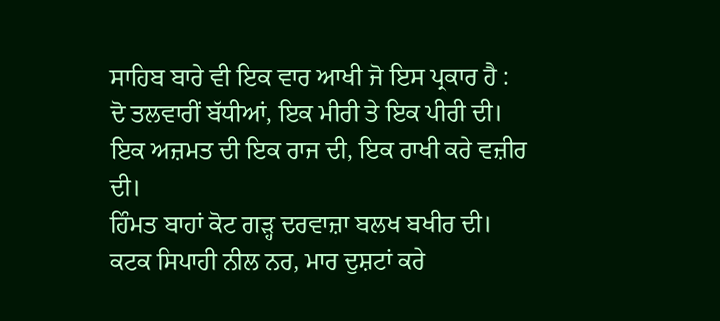ਸਾਹਿਬ ਬਾਰੇ ਵੀ ਇਕ ਵਾਰ ਆਖੀ ਜੋ ਇਸ ਪ੍ਰਕਾਰ ਹੈ :
ਦੋ ਤਲਵਾਰੀਂ ਬੱਧੀਆਂ, ਇਕ ਮੀਰੀ ਤੇ ਇਕ ਪੀਰੀ ਦੀ।
ਇਕ ਅਜ਼ਮਤ ਦੀ ਇਕ ਰਾਜ ਦੀ, ਇਕ ਰਾਖੀ ਕਰੇ ਵਜ਼ੀਰ ਦੀ।
ਹਿੰਮਤ ਬਾਹਾਂ ਕੋਟ ਗੜ੍ਹ ਦਰਵਾਜ਼ਾ ਬਲਖ ਬਖੀਰ ਦੀ।
ਕਟਕ ਸਿਪਾਹੀ ਨੀਲ ਨਰ, ਮਾਰ ਦੁਸ਼ਟਾਂ ਕਰੇ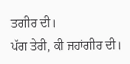ਤਗੀਰ ਦੀ।
ਪੱਗ ਤੇਰੀ, ਕੀ ਜਹਾਂਗੀਰ ਦੀ।